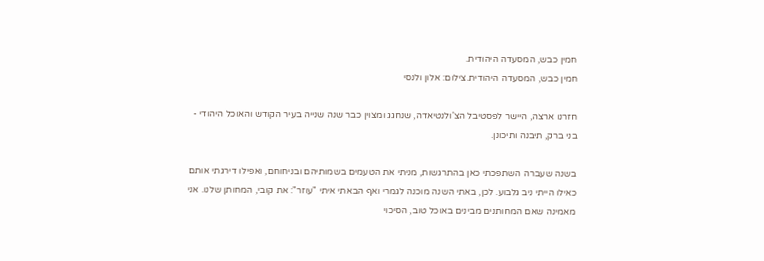חמין כבש, המסעדה היהודית.
חמין כבש, המסעדה היהודית.צילום: אלון ולנסי

חזרנו ארצה, היישר לפסטיבל הצ'ולנטיאדה, שנחגג ומצוין כבר שנה שנייה בעיר הקודש והאוכל היהודי - בני ברק, תיבנה ותיכונן.

בשנה שעברה השתפכתי כאן בהתרגשות, מניתי את הטעמים בשמותיהם ובניחוחם, ואפילו דירגתי אותם כאילו הייתי ניב גלבוע. לכן, באתי השנה מוכנה לגמרי ואף הבאתי איתי "עוזר": את קובי, המחותן שלנו. אני מאמינה שאם המחותנים מבינים באוכל טוב, הסיכוי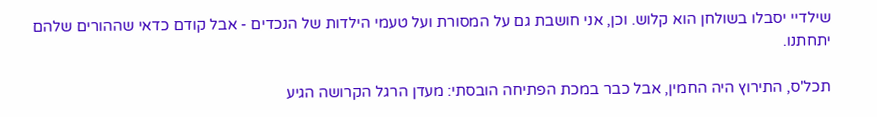שילדיי יסבלו בשולחן הוא קלוש. וכן, אני חושבת גם על המסורת ועל טעמי הילדות של הנכדים - אבל קודם כדאי שההורים שלהם יתחתנו.

תכל'ס, התירוץ היה החמין, אבל כבר במכת הפתיחה הובסתי: מעדן הרגל הקרושה הגיע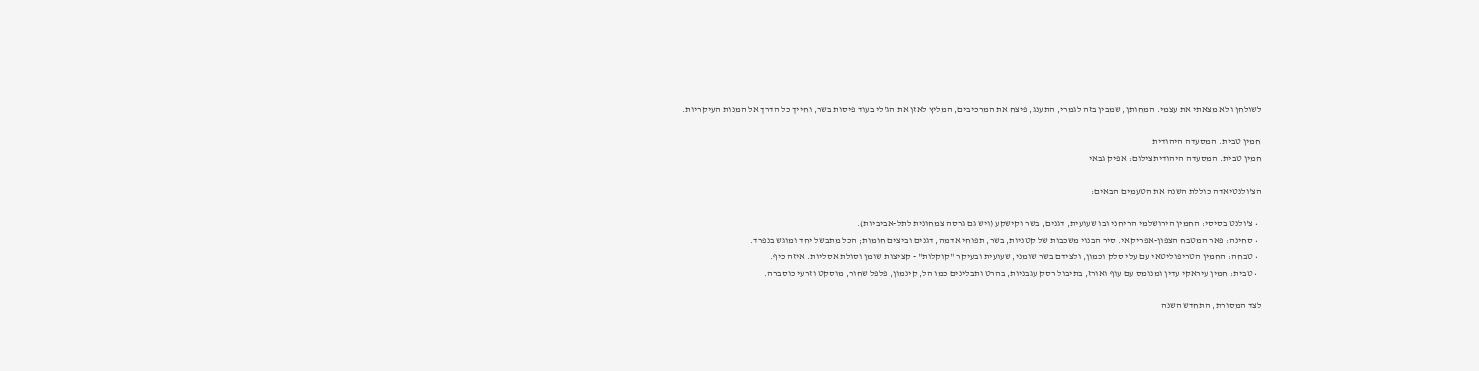לשולחן ולא מצאתי את עצמי. המחותן, שמבין בזה לגמרי, התענג, פיצח את המרכיבים, המליץ לאזן את הג'לי בעוד פיסות בשר, וחייך כל הדרך אל המנות העיקריות.

חמין טבית. המסעדה היהודית
חמין טבית. המסעדה היהודיתצילום: אפיק גבאי

הצ'ולנטיאדה כוללת השנה את הטעמים הבאים:

  • צ'ולנט בסיסי: החמין הירושלמי הריחני ובו שעועית, דגנים, בשר וקישקע (ויש גם גרסה צמחונית לתל-אביביות).
  • סחינה: פאר המטבח הצפון-אפריקאי. סיר הבנוי משכבות של קטניות, בשר, תפוחי אדמה, דגנים וביצים חומות; הכל מתבשל יחד ומוגש בנפרד.
  • טבחה: החמין הטריפוליטאי עם עלי סלק וכמון, ולצידם בשר שומני, שעועית ובעיקר "קוקלות" - קציצות שומן וסולת אסליות. איזה כיף.
  • טבית: חמין עיראקי עדין ומנומס עם עוף ואורז, בתיבול רסק עגבניות, בהרט ותבלינים כמו הל, קינמון, פלפל שחור, מוסקט וזרעי כוסברה.

לצד המסורת, התחדש השנה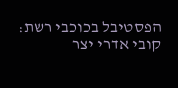הפסטיבל בכוכבי רשת: קובי אדרי יצר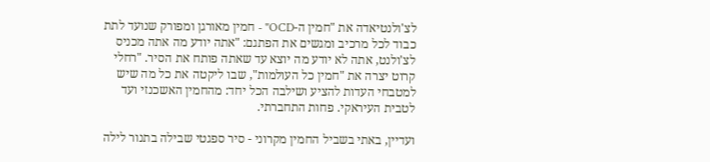לצ'ולנטיאדה את "חמין ה-OCD" - חמין מאורגן ומפורק שנועד לתת כבוד לכל מרכיב ומגשים את הפתגם: "אתה יודע מה אתה מכניס לצ'ולנט, אתה לא יודע מה יוצא עד שאתה פותח את הסיר. "רחלי קרוט יצרה את "חמין כל העולמות", שבו ליקטה את כל מה שיש למטבחי העדות להציע ושילבה הכל יחד: מהחמין האשכנזי ועד לטבית העיראקי. פחות התחברתי.

ועדיין, באתי בשביל החמין מקרוני - סיר ספגטי שבילה בתנור לילה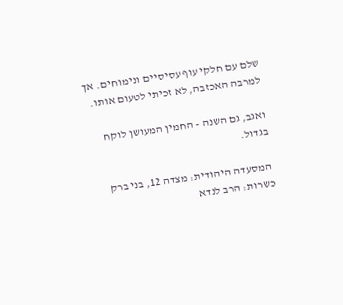שלם עם חלקי עוף עסיסיים ונימוחים. אך למרבה האכזבה, לא זכיתי לטעום אותו.

ואגב, גם השנה - החמין המעושן לוקח בגדול.

המסעדה היהודית: מצדה 12, בני ברק
כשרות: הרב לנדא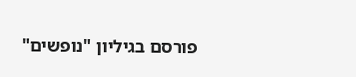פורסם בגיליון "נופשים"